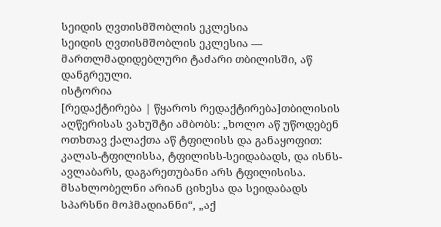სეიდის ღვთისმშობლის ეკლესია
სეიდის ღვთისმშობლის ეკლესია — მართლმადიდებლური ტაძარი თბილისში, აწ დანგრეული.
ისტორია
[რედაქტირება | წყაროს რედაქტირება]თბილისის აღწერისას ვახუშტი ამბობს: „ხოლო აწ უწოდებენ ოთხთავ ქალაქთა აწ ტფილისს და განაყოფით: კალას-ტფილისსა, ტფილისს-სეიდაბადს, და ისნს-ავლაბარს, დაგარეთუბანი არს ტფილისისა. მსახლობელნი არიან ციხესა და სეიდაბადს სპარსნი მოჰმადიანნი“, „აქ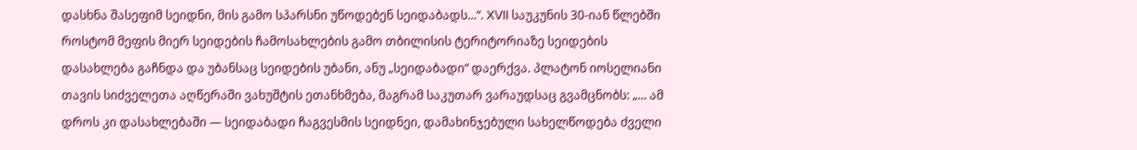დასხნა შასეფიმ სეიდნი, მის გამო სპარსნი უწოდებენ სეიდაბადს...“. XVII საუკუნის 30-იან წლებში როსტომ მეფის მიერ სეიდების ჩამოსახლების გამო თბილისის ტერიტორიაზე სეიდების დასახლება გაჩნდა და უბანსაც სეიდების უბანი, ანუ „სეიდაბადი“ დაერქვა. პლატონ იოსელიანი თავის სიძველეთა აღწერაში ვახუშტის ეთანხმება, მაგრამ საკუთარ ვარაუდსაც გვამცნობს: „... ამ დროს კი დასახლებაში — სეიდაბადი ჩაგვესმის სეიდნეი, დამახინჯებული სახელწოდება ძველი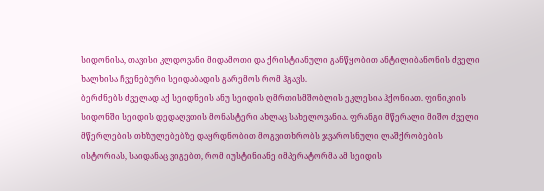სიდონისა, თავისი კლდოვანი მიდამოთი და ქრისტიანული განწყობით ანტილიბანონის ძველი ხალხისა ჩვენებური სეიდაბადის გარემოს რომ ჰგავს.
ბერძნებს ძველად აქ სეიდნეის ანუ სეიდის ღმრთისმშობლის ეკლესია ჰქონიათ. ფინიკიის სიდონში სეიდის დედაღვთის მონასტერი ახლაც სახელოვანია. ფრანგი მწერალი მიშო ძველი მწერლების თხზულებებზე დაყრდნობით მოგვითხრობს ჯვაროსნული ლაშქრობების ისტორიას, საიდანაც ვიგებთ, რომ იუსტინიანე იმპერატორმა ამ სეიდის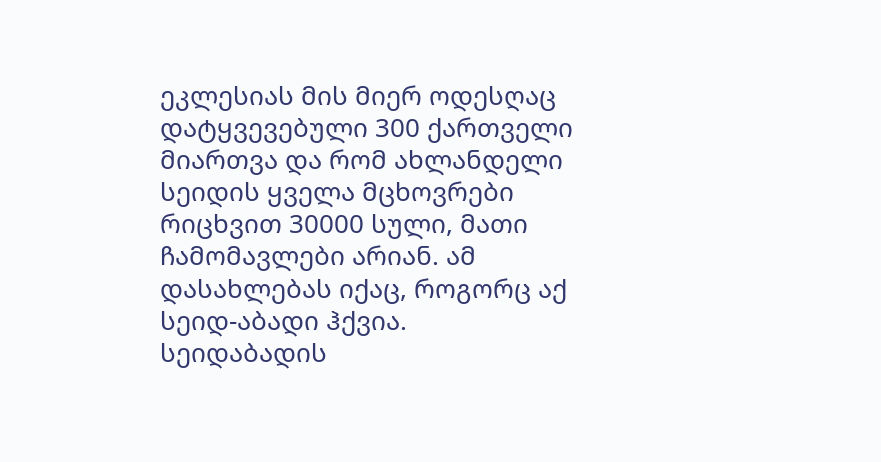ეკლესიას მის მიერ ოდესღაც დატყვევებული 300 ქართველი მიართვა და რომ ახლანდელი სეიდის ყველა მცხოვრები რიცხვით 30000 სული, მათი ჩამომავლები არიან. ამ დასახლებას იქაც, როგორც აქ სეიდ-აბადი ჰქვია.
სეიდაბადის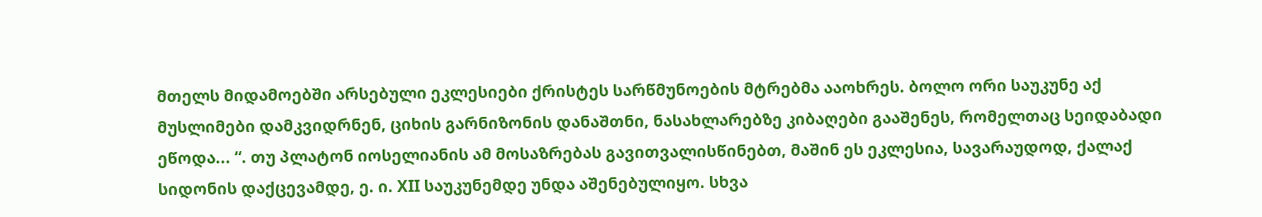მთელს მიდამოებში არსებული ეკლესიები ქრისტეს სარწმუნოების მტრებმა ააოხრეს. ბოლო ორი საუკუნე აქ მუსლიმები დამკვიდრნენ, ციხის გარნიზონის დანაშთნი, ნასახლარებზე კიბაღები გააშენეს, რომელთაც სეიდაბადი ეწოდა... “. თუ პლატონ იოსელიანის ამ მოსაზრებას გავითვალისწინებთ, მაშინ ეს ეკლესია, სავარაუდოდ, ქალაქ სიდონის დაქცევამდე, ე. ი. XII საუკუნემდე უნდა აშენებულიყო. სხვა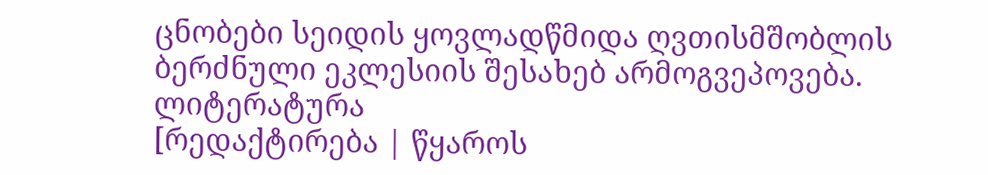ცნობები სეიდის ყოვლადწმიდა ღვთისმშობლის ბერძნული ეკლესიის შესახებ არმოგვეპოვება.
ლიტერატურა
[რედაქტირება | წყაროს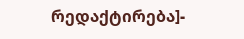რედაქტირება]-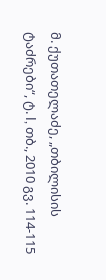მ. ქუთათელაძე, „თბილისის ტაძრები“, ტ. I, თბ., 2010 გვ. 114-115